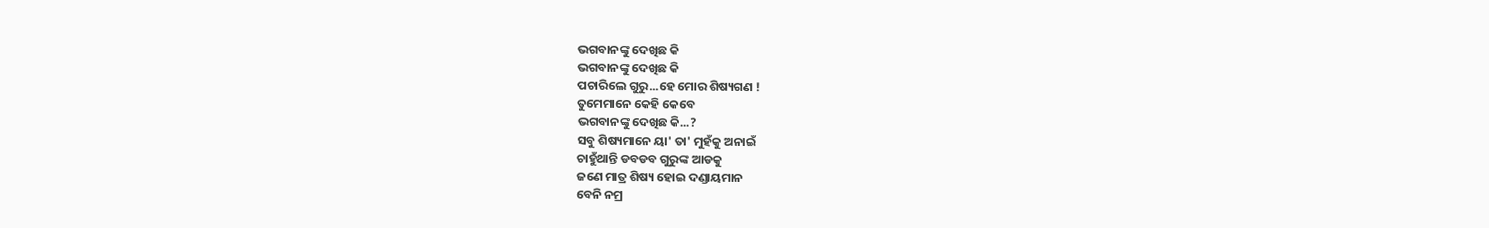ଭଗବାନଙ୍କୁ ଦେଖିଛ କି
ଭଗବାନଙ୍କୁ ଦେଖିଛ କି
ପଚାରିଲେ ଗୁରୁ...ହେ ମୋର ଶିଷ୍ୟଗଣ !
ତୁମେମାନେ କେହି କେବେ
ଭଗବାନଙ୍କୁ ଦେଖିଛ କି...?
ସବୁ ଶିଷ୍ୟମାନେ ୟା' ତା' ମୁହଁକୁ ଅନାଇଁ
ଚାହୁଁଥାନ୍ତି ଡବଡବ ଗୁରୁଙ୍କ ଆଡକୁ
ଜଣେ ମାତ୍ର ଶିଷ୍ୟ ହୋଇ ଦଣ୍ଡାୟମାନ
ବେନି ନମ୍ର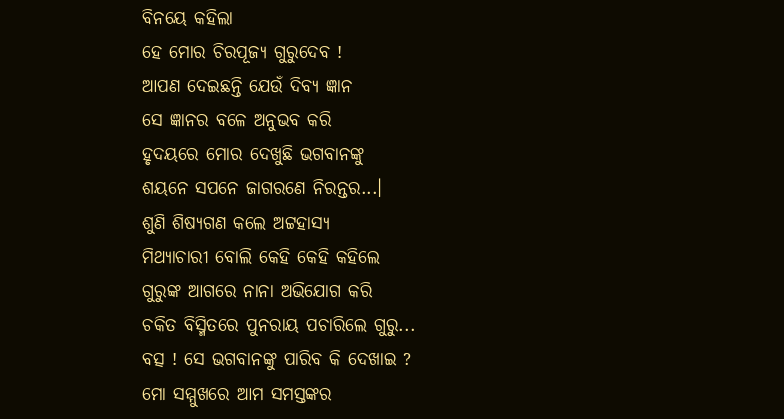ବିନୟେ କହିଲା
ହେ ମୋର ଚିରପୂଜ୍ୟ ଗୁରୁଦେବ !
ଆପଣ ଦେଇଛନ୍ତି ଯେଉଁ ଦିବ୍ୟ ଜ୍ଞାନ
ସେ ଜ୍ଞାନର ବଳେ ଅନୁଭବ କରି
ହୃଦୟରେ ମୋର ଦେଖୁଛି ଭଗବାନଙ୍କୁ
ଶୟନେ ସପନେ ଜାଗରଣେ ନିରନ୍ତର...।
ଶୁଣି ଶିଷ୍ୟଗଣ କଲେ ଅଟ୍ଟହାସ୍ୟ
ମିଥ୍ୟାଚାରୀ ବୋଲି କେହି କେହି କହିଲେ
ଗୁରୁଙ୍କ ଆଗରେ ନାନା ଅଭିଯୋଗ କରି
ଚକିତ ବିସ୍ମିତରେ ପୁନରାୟ ପଚାରିଲେ ଗୁରୁ...
ବତ୍ସ ! ସେ ଭଗବାନଙ୍କୁ ପାରିବ କି ଦେଖାଇ ?
ମୋ ସମ୍ମୁଖରେ ଆମ ସମସ୍ତଙ୍କର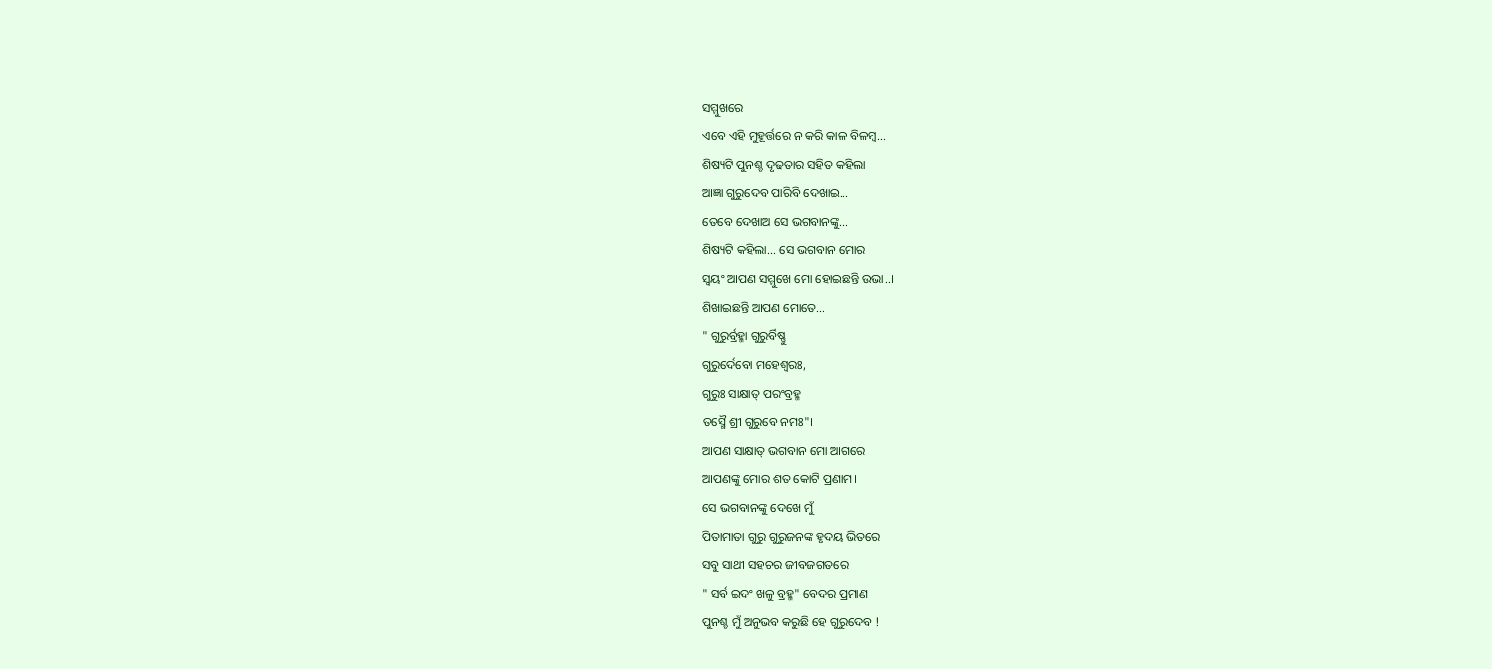ସମ୍ମୁଖରେ
ଏବେ ଏହି ମୁହୂର୍ତ୍ତରେ ନ କରି କାଳ ବିଳମ୍ଵ...
ଶିଷ୍ୟଟି ପୁନଶ୍ଚ ଦୃଢତାର ସହିତ କହିଲା
ଆଜ୍ଞା ଗୁରୁଦେବ ପାରିବି ଦେଖାଇ...
ତେବେ ଦେଖାଅ ସେ ଭଗବାନଙ୍କୁ...
ଶିଷ୍ୟଟି କହିଲା... ସେ ଭଗବାନ ମୋର
ସ୍ଵୟଂ ଆପଣ ସମ୍ମୁଖେ ମୋ ହୋଇଛନ୍ତି ଉଭା..।
ଶିଖାଇଛନ୍ତି ଆପଣ ମୋତେ...
" ଗୁରୁର୍ବ୍ରହ୍ମା ଗୁରୁର୍ବିଷ୍ଣୁ
ଗୁରୁର୍ଦେବୋ ମହେଶ୍ୱରଃ,
ଗୁରୁଃ ସାକ୍ଷାତ୍ ପରଂବ୍ରହ୍ମ
ତସ୍ମୈ ଶ୍ରୀ ଗୁରୁବେ ନମଃ"।
ଆପଣ ସାକ୍ଷାତ୍ ଭଗବାନ ମୋ ଆଗରେ
ଆପଣଙ୍କୁ ମୋର ଶତ କୋଟି ପ୍ରଣାମ।
ସେ ଭଗବାନଙ୍କୁ ଦେଖେ ମୁଁ
ପିତାମାତା ଗୁରୁ ଗୁରୁଜନଙ୍କ ହୃଦୟ ଭିତରେ
ସବୁ ସାଥୀ ସହଚର ଜୀବଜଗତରେ
" ସର୍ବ ଇଦଂ ଖଳୁ ବ୍ରହ୍ମ" ବେଦର ପ୍ରମାଣ
ପୁନଶ୍ଚ ମୁଁ ଅନୁଭବ କରୁଛି ହେ ଗୁରୁଦେବ !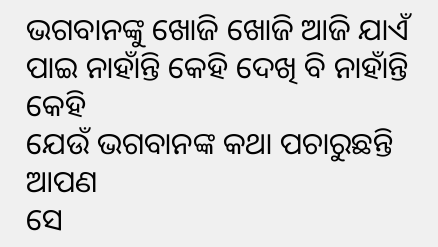ଭଗବାନଙ୍କୁ ଖୋଜି ଖୋଜି ଆଜି ଯାଏଁ
ପାଇ ନାହାଁନ୍ତି କେହି ଦେଖି ବି ନାହାଁନ୍ତି କେହି
ଯେଉଁ ଭଗବାନଙ୍କ କଥା ପଚାରୁଛନ୍ତି ଆପଣ
ସେ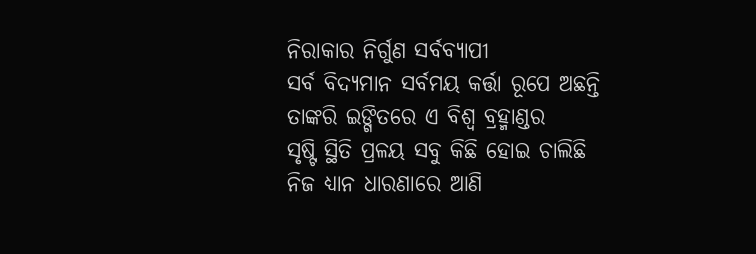ନିରାକାର ନିର୍ଗୁଣ ସର୍ବବ୍ୟାପୀ
ସର୍ବ ବିଦ୍ୟମାନ ସର୍ବମୟ କର୍ତ୍ତା ରୂପେ ଅଛନ୍ତି
ତାଙ୍କରି ଇଙ୍ଗିତରେ ଏ ବିଶ୍ଵ ବ୍ରହ୍ମାଣ୍ଡର
ସୃଷ୍ଟି ସ୍ଥିତି ପ୍ରଳୟ ସବୁ କିଛି ହୋଇ ଚାଲିଛି
ନିଜ ଧ୍ୟାନ ଧାରଣାରେ ଆଣି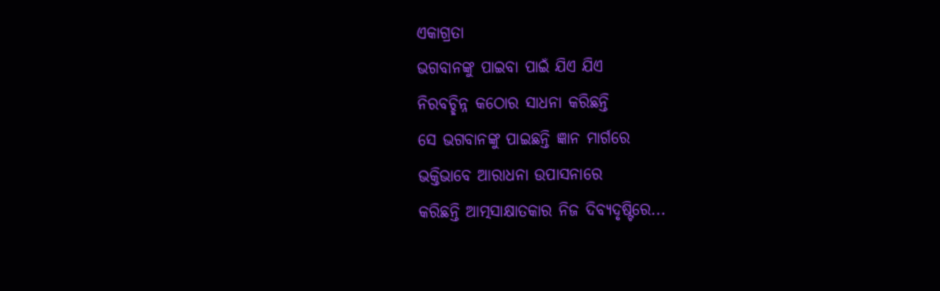ଏକାଗ୍ରତା
ଭଗବାନଙ୍କୁ ପାଇବା ପାଇଁ ଯିଏ ଯିଏ
ନିରବଚ୍ଛିନ୍ନ କଠୋର ସାଧନା କରିଛନ୍ତି
ସେ ଭଗବାନଙ୍କୁ ପାଇଛନ୍ତି ଜ୍ଞାନ ମାର୍ଗରେ
ଭକ୍ତିଭାବେ ଆରାଧନା ଉପାସନାରେ
କରିଛନ୍ତି ଆତ୍ମସାକ୍ଷାତକାର ନିଜ ଦିବ୍ୟଦୃଷ୍ଟିରେ...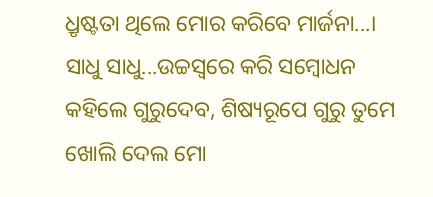ଧ୍ରୃଷ୍ଟତା ଥିଲେ ମୋର କରିବେ ମାର୍ଜନା...।
ସାଧୁ ସାଧୁ...ଉଚ୍ଚସ୍ଵରେ କରି ସମ୍ବୋଧନ
କହିଲେ ଗୁରୁଦେବ, ଶିଷ୍ୟରୂପେ ଗୁରୁ ତୁମେ
ଖୋଲି ଦେଲ ମୋ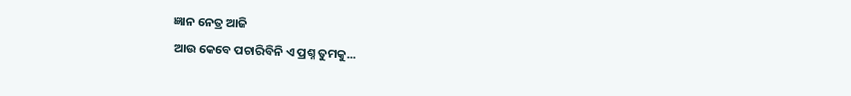ଜ୍ଞାନ ନେତ୍ର ଆଜି
ଆଉ କେବେ ପଚାରିବିନି ଏ ପ୍ରଶ୍ନ ତୁମକୁ...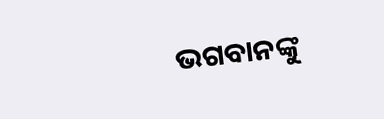ଭଗବାନଙ୍କୁ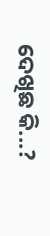ଦେଖିଛ କି...?